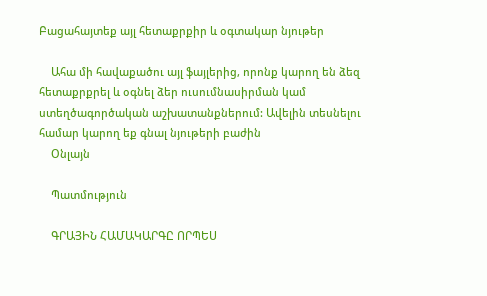Բացահայտեք այլ հետաքրքիր և օգտակար նյութեր

    Ահա մի հավաքածու այլ ֆայլերից, որոնք կարող են ձեզ հետաքրքրել և օգնել ձեր ուսումնասիրման կամ ստեղծագործական աշխատանքներում: Ավելին տեսնելու համար կարող եք գնալ նյութերի բաժին
    Օնլայն

    Պատմություն

    ԳՐԱՅԻՆ ՀԱՄԱԿԱՐԳԸ ՈՐՊԵՍ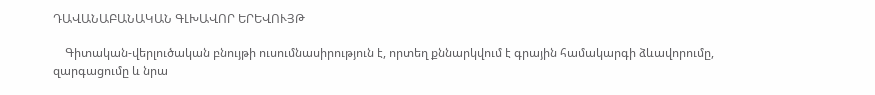ԴԱՎԱՆԱԲԱՆԱԿԱՆ ԳԼԽԱՎՈՐ ԵՐԵՎՈՒՅԹ

    Գիտական-վերլուծական բնույթի ուսումնասիրություն է, որտեղ քննարկվում է գրային համակարգի ձևավորումը, զարգացումը և նրա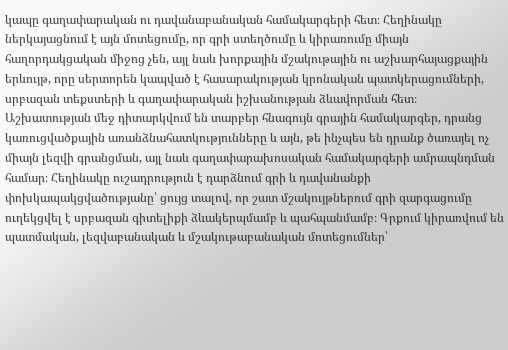կապը գաղափարական ու դավանաբանական համակարգերի հետ։ Հեղինակը ներկայացնում է այն մոտեցումը, որ գրի ստեղծումը և կիրառումը միայն հաղորդակցական միջոց չեն, այլ նաև խորքային մշակութային ու աշխարհայացքային երևույթ, որը սերտորեն կապված է հասարակության կրոնական պատկերացումների, սրբազան տեքստերի և գաղափարական իշխանության ձևավորման հետ։ Աշխատության մեջ դիտարկվում են տարբեր հնագույն գրային համակարգեր, դրանց կառուցվածքային առանձնահատկությունները և այն, թե ինչպես են դրանք ծառայել ոչ միայն լեզվի գրանցման, այլ նաև գաղափարախոսական համակարգերի ամրապնդման համար։ Հեղինակը ուշադրություն է դարձնում գրի և դավանանքի փոխկապակցվածությանը՝ ցույց տալով, որ շատ մշակույթներում գրի զարգացումը ուղեկցվել է սրբազան գիտելիքի ձևակերպմամբ և պահպանմամբ։ Գրքում կիրառվում են պատմական, լեզվաբանական և մշակութաբանական մոտեցումներ՝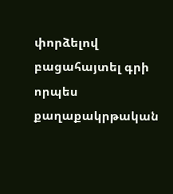փորձելով բացահայտել գրի որպես քաղաքակրթական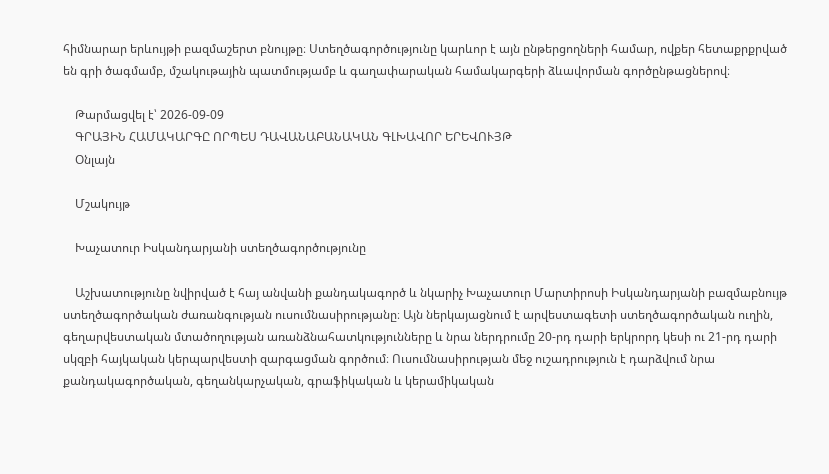հիմնարար երևույթի բազմաշերտ բնույթը։ Ստեղծագործությունը կարևոր է այն ընթերցողների համար, ովքեր հետաքրքրված են գրի ծագմամբ, մշակութային պատմությամբ և գաղափարական համակարգերի ձևավորման գործընթացներով։

    Թարմացվել է՝ 2026-09-09
    ԳՐԱՅԻՆ ՀԱՄԱԿԱՐԳԸ ՈՐՊԵՍ ԴԱՎԱՆԱԲԱՆԱԿԱՆ ԳԼԽԱՎՈՐ ԵՐԵՎՈՒՅԹ
    Օնլայն

    Մշակույթ

    Խաչատուր Իսկանդարյանի ստեղծագործությունը

    Աշխատությունը նվիրված է հայ անվանի քանդակագործ և նկարիչ Խաչատուր Մարտիրոսի Իսկանդարյանի բազմաբնույթ ստեղծագործական ժառանգության ուսումնասիրությանը։ Այն ներկայացնում է արվեստագետի ստեղծագործական ուղին, գեղարվեստական մտածողության առանձնահատկությունները և նրա ներդրումը 20-րդ դարի երկրորդ կեսի ու 21-րդ դարի սկզբի հայկական կերպարվեստի զարգացման գործում։ Ուսումնասիրության մեջ ուշադրություն է դարձվում նրա քանդակագործական, գեղանկարչական, գրաֆիկական և կերամիկական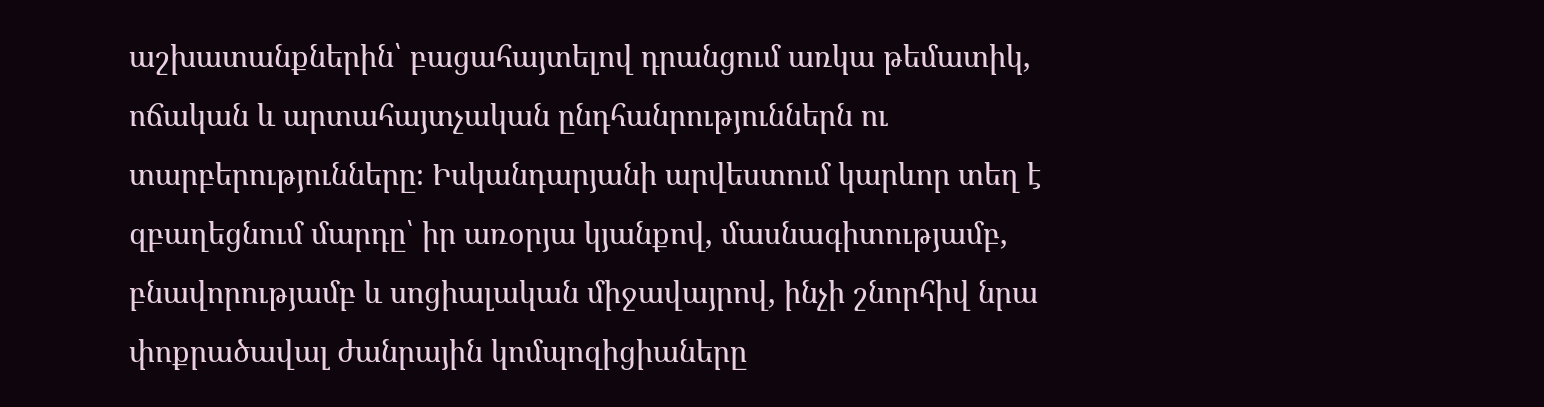աշխատանքներին՝ բացահայտելով դրանցում առկա թեմատիկ, ոճական և արտահայտչական ընդհանրություններն ու տարբերությունները։ Իսկանդարյանի արվեստում կարևոր տեղ է զբաղեցնում մարդը՝ իր առօրյա կյանքով, մասնագիտությամբ, բնավորությամբ և սոցիալական միջավայրով, ինչի շնորհիվ նրա փոքրածավալ ժանրային կոմպոզիցիաները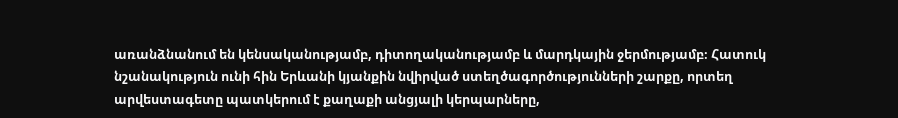առանձնանում են կենսականությամբ, դիտողականությամբ և մարդկային ջերմությամբ։ Հատուկ նշանակություն ունի հին Երևանի կյանքին նվիրված ստեղծագործությունների շարքը, որտեղ արվեստագետը պատկերում է քաղաքի անցյալի կերպարները,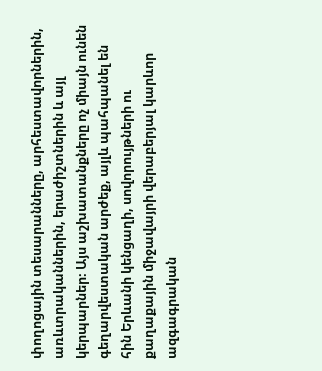փողոցային տեսարանները, արհեստավորներին, առևտրականներին, երաժիշտներին և այլ կերպարներ։ Այս աշխատանքները ոչ միայն ունեն գեղարվեստական արժեք, այլև պահպանել են հին Երևանի կենցաղի, սովորույթների ու քաղաքային միջավայրի վերաբերյալ կարևոր ազգագրական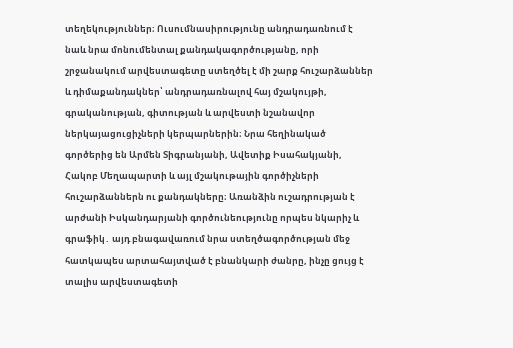տեղեկություններ։ Ուսումնասիրությունը անդրադառնում է նաև նրա մոնումենտալ քանդակագործությանը, որի շրջանակում արվեստագետը ստեղծել է մի շարք հուշարձաններ և դիմաքանդակներ՝ անդրադառնալով հայ մշակույթի, գրականության, գիտության և արվեստի նշանավոր ներկայացուցիչների կերպարներին։ Նրա հեղինակած գործերից են Արմեն Տիգրանյանի, Ավետիք Իսահակյանի, Հակոբ Մեղապարտի և այլ մշակութային գործիչների հուշարձաններն ու քանդակները։ Առանձին ուշադրության է արժանի Իսկանդարյանի գործունեությունը որպես նկարիչ և գրաֆիկ․ այդ բնագավառում նրա ստեղծագործության մեջ հատկապես արտահայտված է բնանկարի ժանրը, ինչը ցույց է տալիս արվեստագետի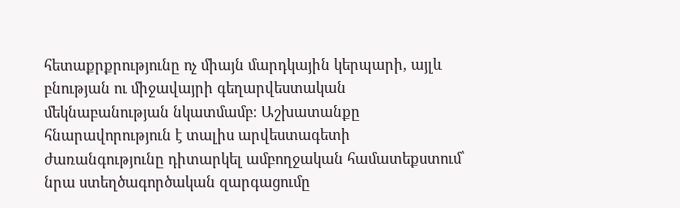հետաքրքրությունը ոչ միայն մարդկային կերպարի, այլև բնության ու միջավայրի գեղարվեստական մեկնաբանության նկատմամբ։ Աշխատանքը հնարավորություն է տալիս արվեստագետի ժառանգությունը դիտարկել ամբողջական համատեքստում՝ նրա ստեղծագործական զարգացումը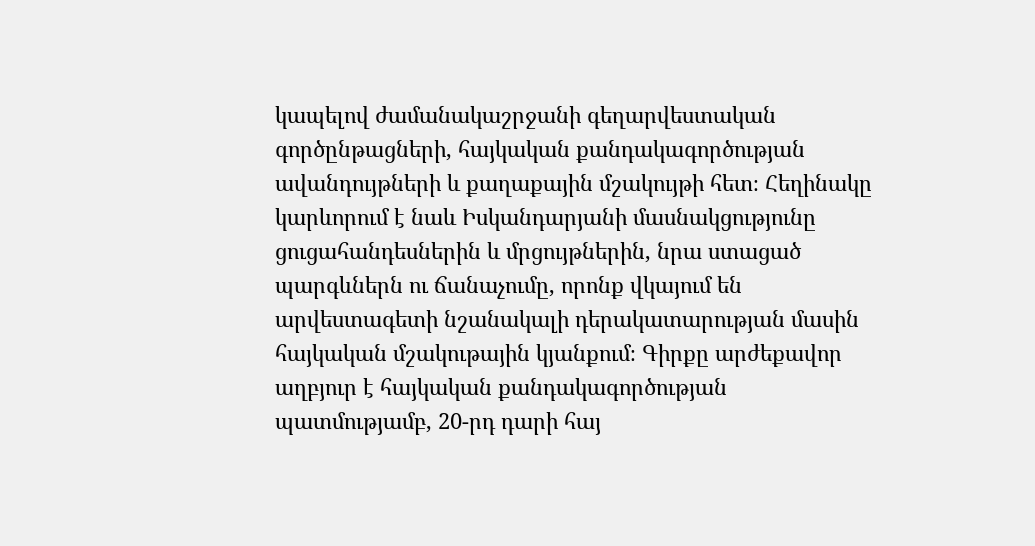կապելով ժամանակաշրջանի գեղարվեստական գործընթացների, հայկական քանդակագործության ավանդույթների և քաղաքային մշակույթի հետ։ Հեղինակը կարևորում է նաև Իսկանդարյանի մասնակցությունը ցուցահանդեսներին և մրցույթներին, նրա ստացած պարգևներն ու ճանաչումը, որոնք վկայում են արվեստագետի նշանակալի դերակատարության մասին հայկական մշակութային կյանքում։ Գիրքը արժեքավոր աղբյուր է հայկական քանդակագործության պատմությամբ, 20-րդ դարի հայ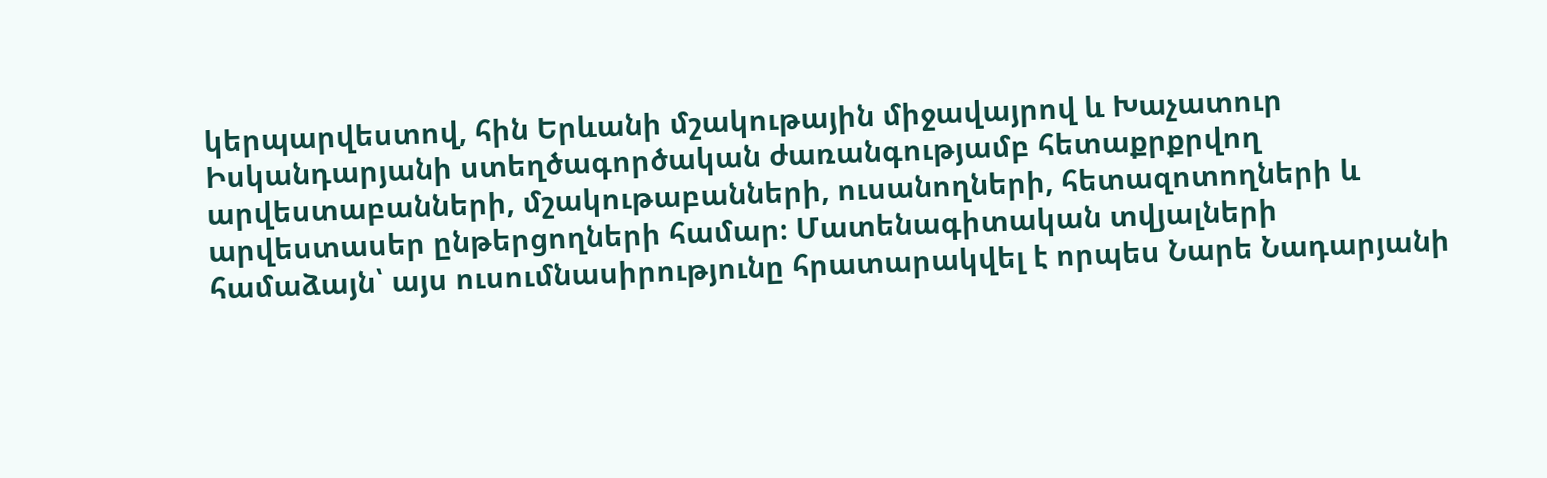կերպարվեստով, հին Երևանի մշակութային միջավայրով և Խաչատուր Իսկանդարյանի ստեղծագործական ժառանգությամբ հետաքրքրվող արվեստաբանների, մշակութաբանների, ուսանողների, հետազոտողների և արվեստասեր ընթերցողների համար։ Մատենագիտական տվյալների համաձայն՝ այս ուսումնասիրությունը հրատարակվել է որպես Նարե Նադարյանի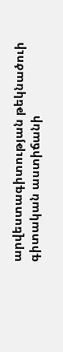արվեստագիտության թեկնածուի գիտական աստիճանի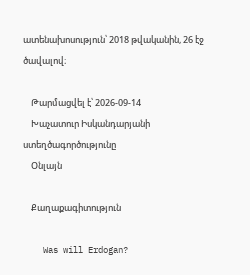ատենախոսություն՝ 2018 թվականին, 26 էջ ծավալով։

    Թարմացվել է՝ 2026-09-14
    Խաչատուր Իսկանդարյանի ստեղծագործությունը
    Օնլայն

    Քաղաքագիտություն

    Was will Erdogan?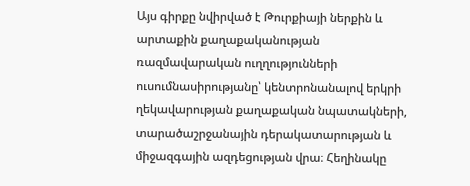Այս գիրքը նվիրված է Թուրքիայի ներքին և արտաքին քաղաքականության ռազմավարական ուղղությունների ուսումնասիրությանը՝ կենտրոնանալով երկրի ղեկավարության քաղաքական նպատակների, տարածաշրջանային դերակատարության և միջազգային ազդեցության վրա։ Հեղինակը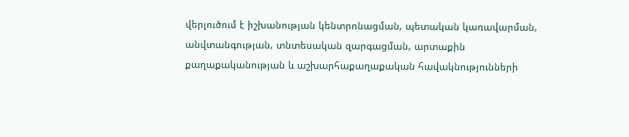վերլուծում է իշխանության կենտրոնացման, պետական կառավարման, անվտանգության, տնտեսական զարգացման, արտաքին քաղաքականության և աշխարհաքաղաքական հավակնությունների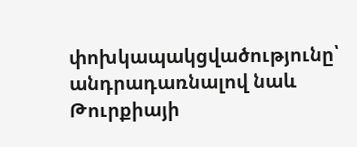փոխկապակցվածությունը՝ անդրադառնալով նաև Թուրքիայի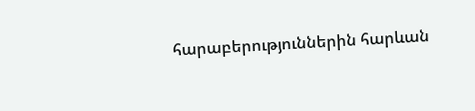հարաբերություններին հարևան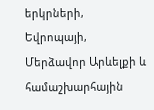երկրների, Եվրոպայի, Մերձավոր Արևելքի և համաշխարհային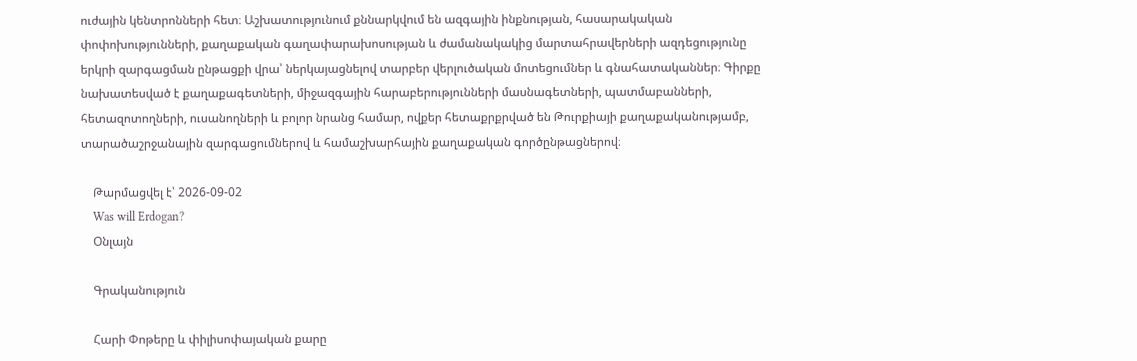ուժային կենտրոնների հետ։ Աշխատությունում քննարկվում են ազգային ինքնության, հասարակական փոփոխությունների, քաղաքական գաղափարախոսության և ժամանակակից մարտահրավերների ազդեցությունը երկրի զարգացման ընթացքի վրա՝ ներկայացնելով տարբեր վերլուծական մոտեցումներ և գնահատականներ։ Գիրքը նախատեսված է քաղաքագետների, միջազգային հարաբերությունների մասնագետների, պատմաբանների, հետազոտողների, ուսանողների և բոլոր նրանց համար, ովքեր հետաքրքրված են Թուրքիայի քաղաքականությամբ, տարածաշրջանային զարգացումներով և համաշխարհային քաղաքական գործընթացներով։

    Թարմացվել է՝ 2026-09-02
    Was will Erdogan?
    Օնլայն

    Գրականություն

    Հարի Փոթերը և փիլիսոփայական քարը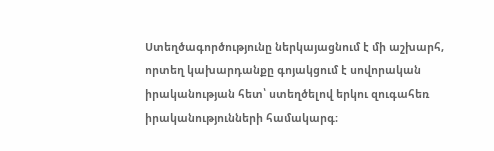Ստեղծագործությունը ներկայացնում է մի աշխարհ, որտեղ կախարդանքը գոյակցում է սովորական իրականության հետ՝ ստեղծելով երկու զուգահեռ իրականությունների համակարգ։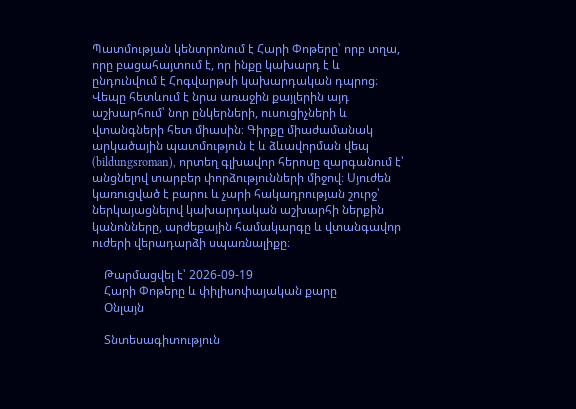Պատմության կենտրոնում է Հարի Փոթերը՝ որբ տղա, որը բացահայտում է, որ ինքը կախարդ է և ընդունվում է Հոգվարթսի կախարդական դպրոց։ Վեպը հետևում է նրա առաջին քայլերին այդ աշխարհում՝ նոր ընկերների, ուսուցիչների և վտանգների հետ միասին։ Գիրքը միաժամանակ արկածային պատմություն է և ձևավորման վեպ (bildungsroman), որտեղ գլխավոր հերոսը զարգանում է՝ անցնելով տարբեր փորձությունների միջով։ Սյուժեն կառուցված է բարու և չարի հակադրության շուրջ՝ ներկայացնելով կախարդական աշխարհի ներքին կանոնները, արժեքային համակարգը և վտանգավոր ուժերի վերադարձի սպառնալիքը։

    Թարմացվել է՝ 2026-09-19
    Հարի Փոթերը և փիլիսոփայական քարը
    Օնլայն

    Տնտեսագիտություն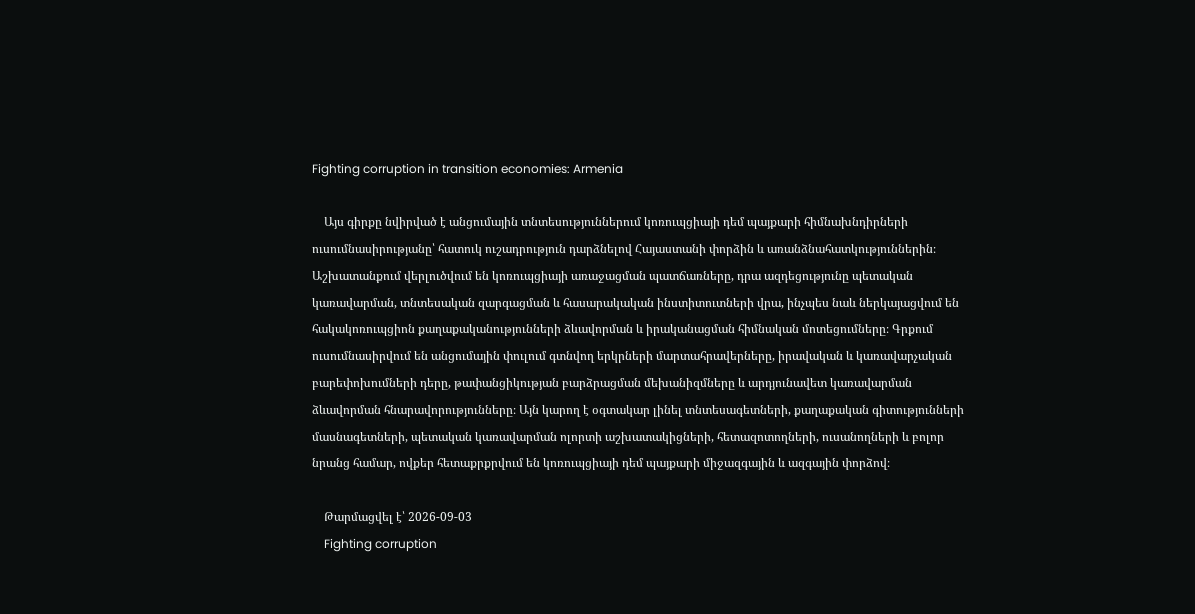Fighting corruption in transition economies: Armenia

    Այս գիրքը նվիրված է անցումային տնտեսություններում կոռուպցիայի դեմ պայքարի հիմնախնդիրների ուսումնասիրությանը՝ հատուկ ուշադրություն դարձնելով Հայաստանի փորձին և առանձնահատկություններին։ Աշխատանքում վերլուծվում են կոռուպցիայի առաջացման պատճառները, դրա ազդեցությունը պետական կառավարման, տնտեսական զարգացման և հասարակական ինստիտուտների վրա, ինչպես նաև ներկայացվում են հակակոռուպցիոն քաղաքականությունների ձևավորման և իրականացման հիմնական մոտեցումները։ Գրքում ուսումնասիրվում են անցումային փուլում գտնվող երկրների մարտահրավերները, իրավական և կառավարչական բարեփոխումների դերը, թափանցիկության բարձրացման մեխանիզմները և արդյունավետ կառավարման ձևավորման հնարավորությունները։ Այն կարող է օգտակար լինել տնտեսագետների, քաղաքական գիտությունների մասնագետների, պետական կառավարման ոլորտի աշխատակիցների, հետազոտողների, ուսանողների և բոլոր նրանց համար, ովքեր հետաքրքրվում են կոռուպցիայի դեմ պայքարի միջազգային և ազգային փորձով։

    Թարմացվել է՝ 2026-09-03
    Fighting corruption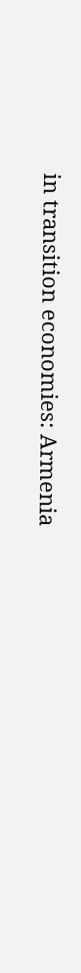in transition economies: Armenia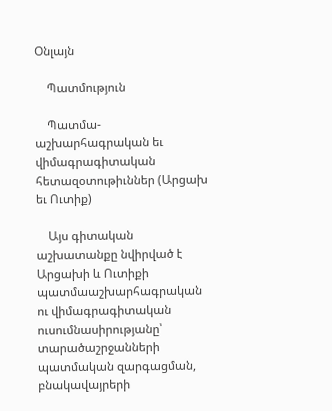Օնլայն

    Պատմություն

    Պատմա-աշխարհագրական եւ վիմագրագիտական հետազօտութիւններ (Արցախ եւ Ուտիք)

    Այս գիտական աշխատանքը նվիրված է Արցախի և Ուտիքի պատմաաշխարհագրական ու վիմագրագիտական ուսումնասիրությանը՝ տարածաշրջանների պատմական զարգացման, բնակավայրերի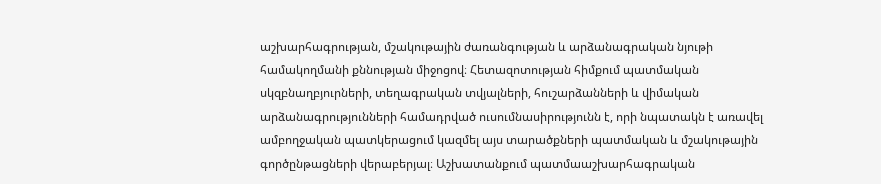աշխարհագրության, մշակութային ժառանգության և արձանագրական նյութի համակողմանի քննության միջոցով։ Հետազոտության հիմքում պատմական սկզբնաղբյուրների, տեղագրական տվյալների, հուշարձանների և վիմական արձանագրությունների համադրված ուսումնասիրությունն է, որի նպատակն է առավել ամբողջական պատկերացում կազմել այս տարածքների պատմական և մշակութային գործընթացների վերաբերյալ։ Աշխատանքում պատմաաշխարհագրական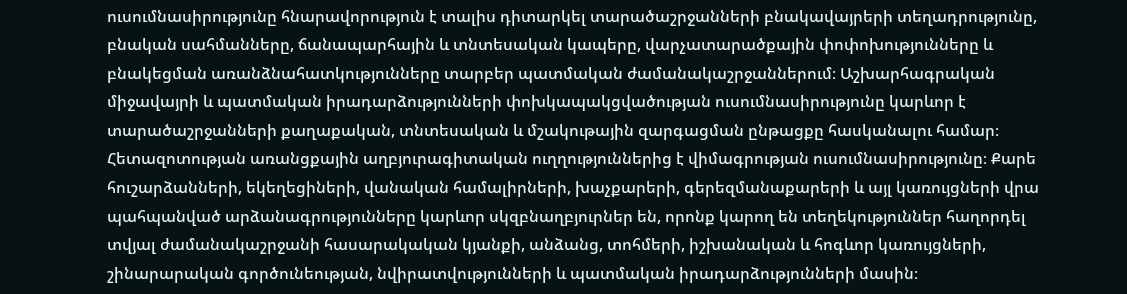ուսումնասիրությունը հնարավորություն է տալիս դիտարկել տարածաշրջանների բնակավայրերի տեղադրությունը, բնական սահմանները, ճանապարհային և տնտեսական կապերը, վարչատարածքային փոփոխությունները և բնակեցման առանձնահատկությունները տարբեր պատմական ժամանակաշրջաններում։ Աշխարհագրական միջավայրի և պատմական իրադարձությունների փոխկապակցվածության ուսումնասիրությունը կարևոր է տարածաշրջանների քաղաքական, տնտեսական և մշակութային զարգացման ընթացքը հասկանալու համար։ Հետազոտության առանցքային աղբյուրագիտական ուղղություններից է վիմագրության ուսումնասիրությունը։ Քարե հուշարձանների, եկեղեցիների, վանական համալիրների, խաչքարերի, գերեզմանաքարերի և այլ կառույցների վրա պահպանված արձանագրությունները կարևոր սկզբնաղբյուրներ են, որոնք կարող են տեղեկություններ հաղորդել տվյալ ժամանակաշրջանի հասարակական կյանքի, անձանց, տոհմերի, իշխանական և հոգևոր կառույցների, շինարարական գործունեության, նվիրատվությունների և պատմական իրադարձությունների մասին։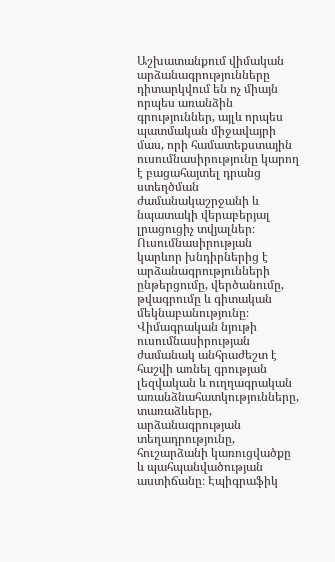Աշխատանքում վիմական արձանագրությունները դիտարկվում են ոչ միայն որպես առանձին գրություններ, այլև որպես պատմական միջավայրի մաս, որի համատեքստային ուսումնասիրությունը կարող է բացահայտել դրանց ստեղծման ժամանակաշրջանի և նպատակի վերաբերյալ լրացուցիչ տվյալներ։ Ուսումնասիրության կարևոր խնդիրներից է արձանագրությունների ընթերցումը, վերծանումը, թվագրումը և գիտական մեկնաբանությունը։ Վիմագրական նյութի ուսումնասիրության ժամանակ անհրաժեշտ է հաշվի առնել գրության լեզվական և ուղղագրական առանձնահատկությունները, տառաձևերը, արձանագրության տեղադրությունը, հուշարձանի կառուցվածքը և պահպանվածության աստիճանը։ Էպիգրաֆիկ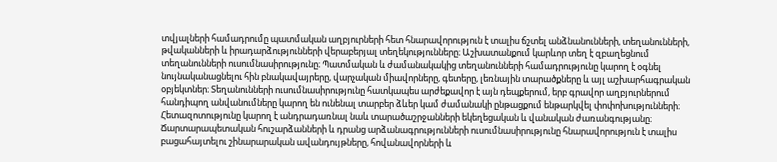տվյալների համադրումը պատմական աղբյուրների հետ հնարավորություն է տալիս ճշտել անձնանունների, տեղանունների, թվականների և իրադարձությունների վերաբերյալ տեղեկությունները։ Աշխատանքում կարևոր տեղ է զբաղեցնում տեղանունների ուսումնասիրությունը։ Պատմական և ժամանակակից տեղանունների համադրությունը կարող է օգնել նույնականացնելու հին բնակավայրերը, վարչական միավորները, գետերը, լեռնային տարածքները և այլ աշխարհագրական օբյեկտներ։ Տեղանունների ուսումնասիրությունը հատկապես արժեքավոր է այն դեպքերում, երբ գրավոր աղբյուրներում հանդիպող անվանումները կարող են ունենալ տարբեր ձևեր կամ ժամանակի ընթացքում ենթարկվել փոփոխությունների։ Հետազոտությունը կարող է անդրադառնալ նաև տարածաշրջանների եկեղեցական և վանական ժառանգությանը։ Ճարտարապետական հուշարձանների և դրանց արձանագրությունների ուսումնասիրությունը հնարավորություն է տալիս բացահայտելու շինարարական ավանդույթները, հովանավորների և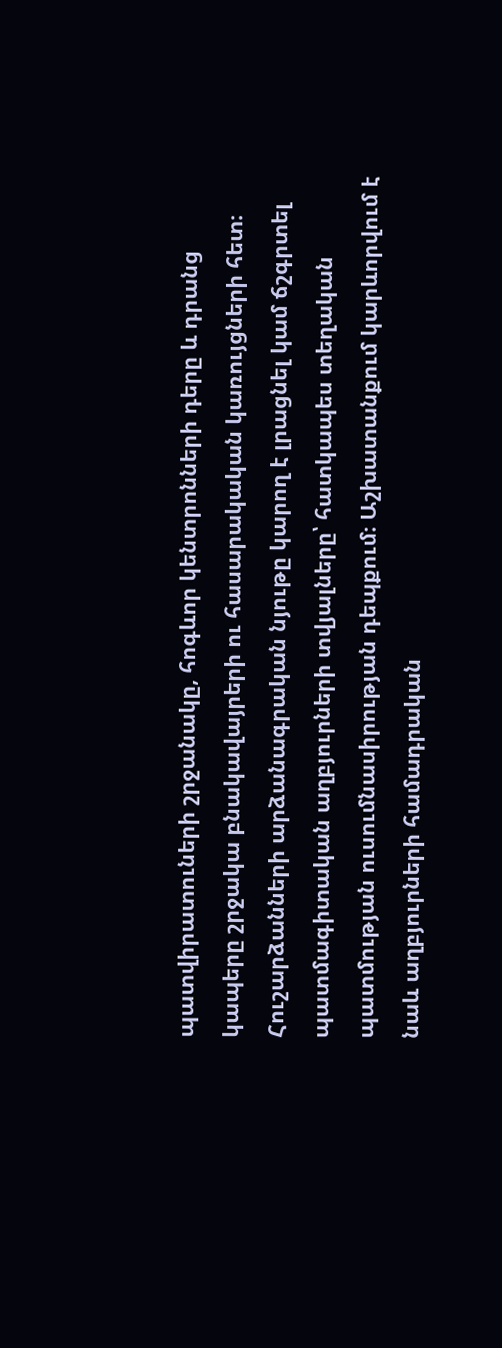պատվիրատուների շրջանակը, հոգևոր կենտրոնների դերը և դրանց կապերը շրջակա բնակավայրերի ու հասարակական կառույցների հետ։ Հուշարձանների արձանագրական նյութը կարող է լրացնել կամ ճշգրտել պատմագիտական աղբյուրների տվյալները՝ հատկապես տեղական պատմության ուսումնասիրության դեպքում։ Աշխատանքում կարևորվում է նաև աղբյուրների համադրական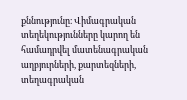քննությունը։ Վիմագրական տեղեկությունները կարող են համադրվել մատենագրական աղբյուրների, քարտեզների, տեղագրական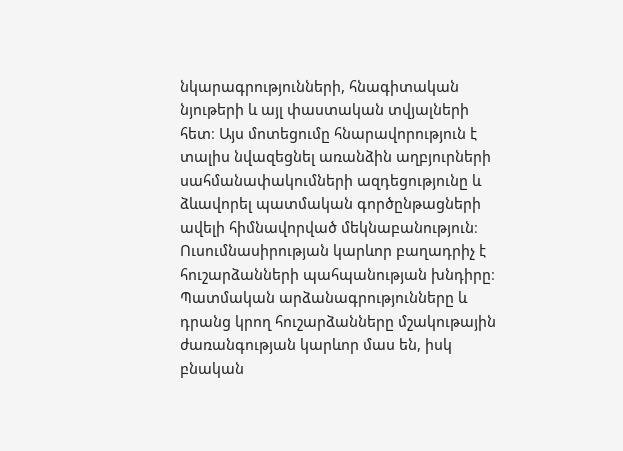նկարագրությունների, հնագիտական նյութերի և այլ փաստական տվյալների հետ։ Այս մոտեցումը հնարավորություն է տալիս նվազեցնել առանձին աղբյուրների սահմանափակումների ազդեցությունը և ձևավորել պատմական գործընթացների ավելի հիմնավորված մեկնաբանություն։ Ուսումնասիրության կարևոր բաղադրիչ է հուշարձանների պահպանության խնդիրը։ Պատմական արձանագրությունները և դրանց կրող հուշարձանները մշակութային ժառանգության կարևոր մաս են, իսկ բնական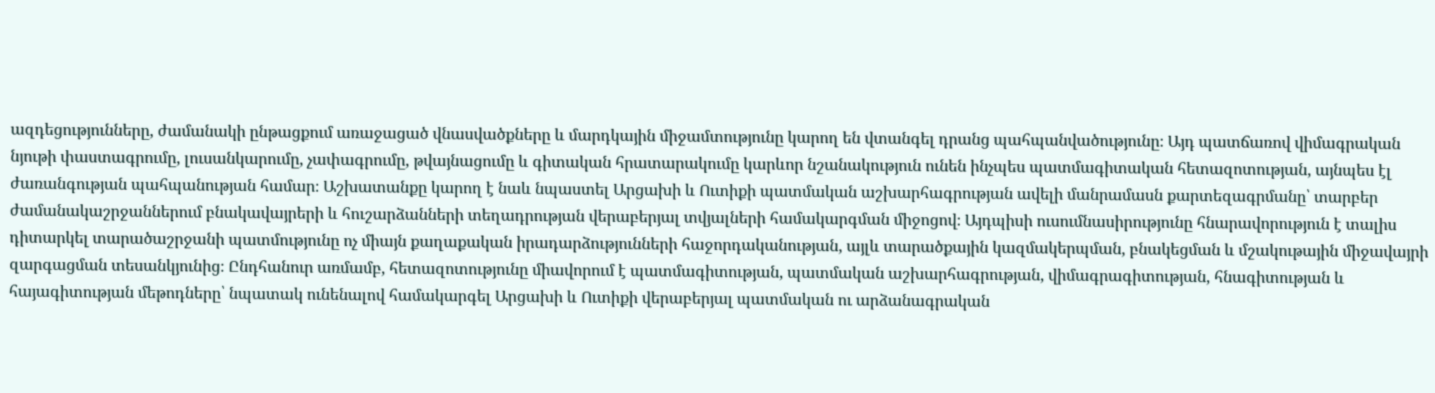ազդեցությունները, ժամանակի ընթացքում առաջացած վնասվածքները և մարդկային միջամտությունը կարող են վտանգել դրանց պահպանվածությունը։ Այդ պատճառով վիմագրական նյութի փաստագրումը, լուսանկարումը, չափագրումը, թվայնացումը և գիտական հրատարակումը կարևոր նշանակություն ունեն ինչպես պատմագիտական հետազոտության, այնպես էլ ժառանգության պահպանության համար։ Աշխատանքը կարող է նաև նպաստել Արցախի և Ուտիքի պատմական աշխարհագրության ավելի մանրամասն քարտեզագրմանը՝ տարբեր ժամանակաշրջաններում բնակավայրերի և հուշարձանների տեղադրության վերաբերյալ տվյալների համակարգման միջոցով։ Այդպիսի ուսումնասիրությունը հնարավորություն է տալիս դիտարկել տարածաշրջանի պատմությունը ոչ միայն քաղաքական իրադարձությունների հաջորդականության, այլև տարածքային կազմակերպման, բնակեցման և մշակութային միջավայրի զարգացման տեսանկյունից։ Ընդհանուր առմամբ, հետազոտությունը միավորում է պատմագիտության, պատմական աշխարհագրության, վիմագրագիտության, հնագիտության և հայագիտության մեթոդները՝ նպատակ ունենալով համակարգել Արցախի և Ուտիքի վերաբերյալ պատմական ու արձանագրական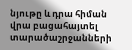նյութը և դրա հիման վրա բացահայտել տարածաշրջանների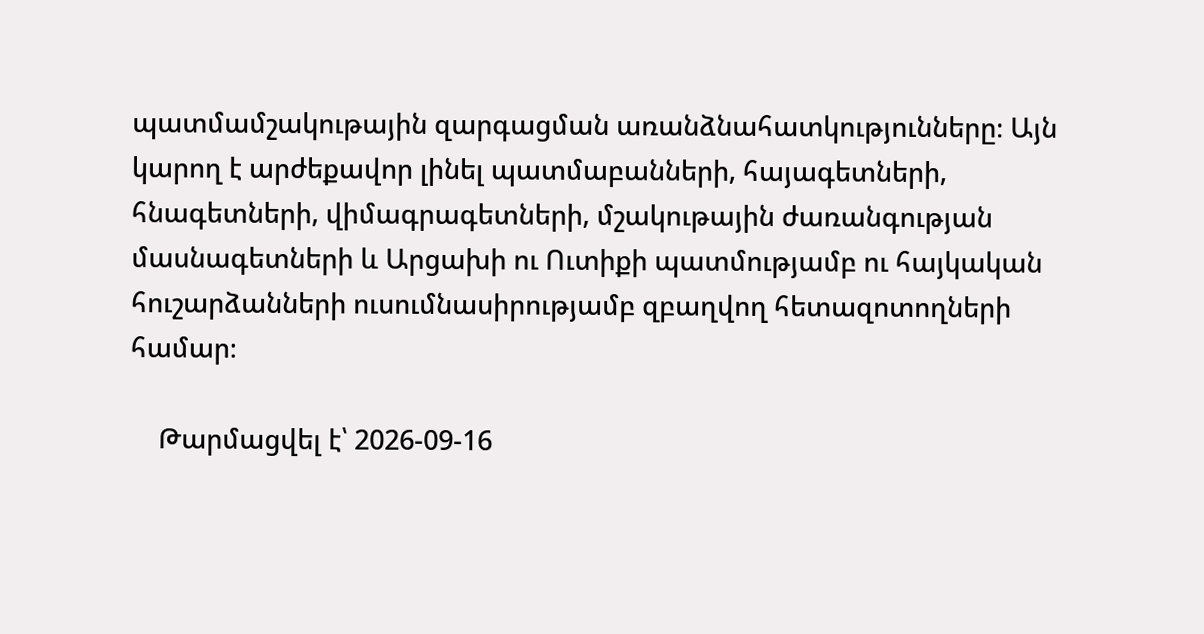պատմամշակութային զարգացման առանձնահատկությունները։ Այն կարող է արժեքավոր լինել պատմաբանների, հայագետների, հնագետների, վիմագրագետների, մշակութային ժառանգության մասնագետների և Արցախի ու Ուտիքի պատմությամբ ու հայկական հուշարձանների ուսումնասիրությամբ զբաղվող հետազոտողների համար։

    Թարմացվել է՝ 2026-09-16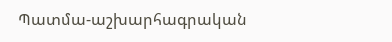Պատմա-աշխարհագրական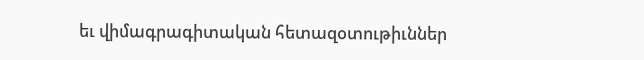եւ վիմագրագիտական հետազօտութիւններ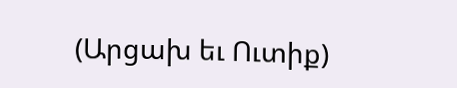(Արցախ եւ Ուտիք)